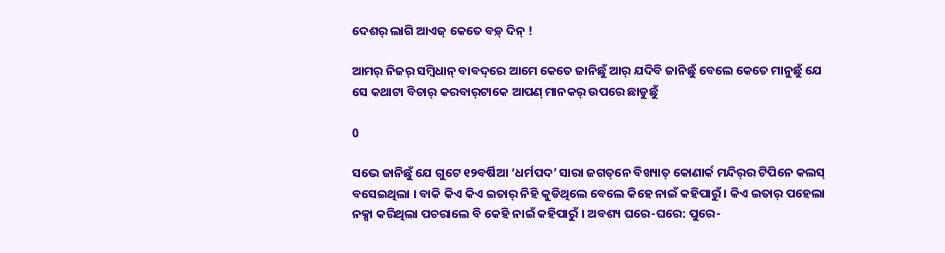ଦେଶର୍ ଲାଗି ଆଏଜ୍ କେତେ ବଡ଼୍ ଦିନ୍ !

ଆମର୍ ନିଜର୍ ସମ୍ବିଧାନ୍ ବାବଦ୍‌ରେ ଆମେ କେତେ ଜାନିଛୁଁ ଆର୍ ଯଦିବି ଜାନିଛୁଁ ବେଲେ କେତେ ମାନୁଛୁଁ ଯେ ସେ କଥାଟା ବିଚାର୍ କରବାର୍‌ଟାକେ ଆପଣ୍ ମାନକର୍ ଉପରେ ଛାଡୁଛୁଁ

0

ସଭେ ଜାନିଛୁଁ ଯେ ଗୁଟେ ୧୨ବର୍ଷିଆ ‘ଧର୍ମପଦ’ ସାରା ଜଗତ୍‌ନେ ବିଖ୍ୟାତ୍ କୋଣାର୍କ ମନ୍ଦିର୍‌ର ଟିପିନେ କଲସ୍ ବସେଇଥିଲା । ବାକି କିଏ କିଏ ଇତାର୍ ନିହି କୁଡିଥିଲେ ବେଲେ କିହେ ନାଇଁ କହିପାରୁଁ । କିଏ ଇତାର୍ ପହେଲା ନକ୍ସା କରିଥିଲା ପଚରାଲେ ବି କେହି ନାଇଁ କହିପାରୁଁ । ଅବଶ୍ୟ ଘରେ-ଘରେ: ପୁରେ-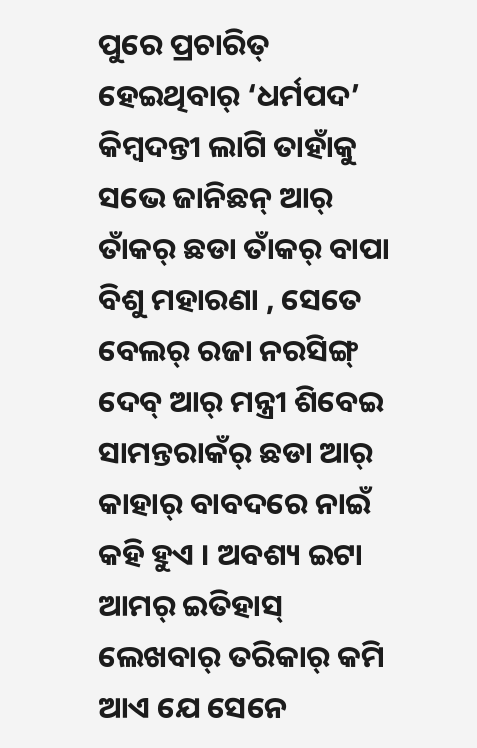ପୁରେ ପ୍ରଚାରିତ୍ ହେଇଥିବାର୍ ‘ଧର୍ମପଦ’ କିମ୍ବଦନ୍ତୀ ଲାଗି ତାହାଁକୁ ସଭେ ଜାନିଛନ୍ ଆର୍ ତାଁକର୍ ଛଡା ତାଁକର୍ ବାପା ବିଶୁ ମହାରଣା , ସେତେ ବେଲର୍ ରଜା ନରସିଙ୍ଗ୍ ଦେବ୍ ଆର୍ ମନ୍ତ୍ରୀ ଶିବେଇ ସାମନ୍ତରାକଁର୍ ଛଡା ଆର୍ କାହାର୍ ବାବଦରେ ନାଇଁ କହି ହୁଏ । ଅବଶ୍ୟ ଇଟା ଆମର୍ ଇତିହାସ୍ ଲେଖବାର୍ ତରିକାର୍ କମି ଆଏ ଯେ ସେନେ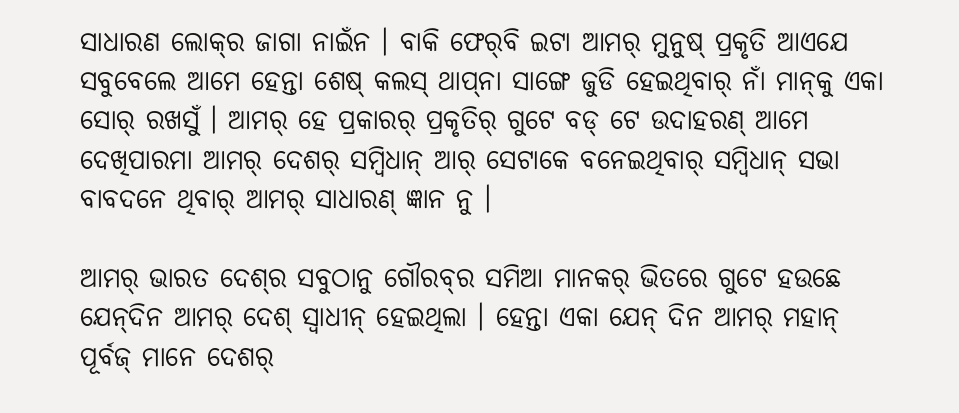ସାଧାରଣ ଲୋକ୍‌ର ଜାଗା ନାଇଁନ । ବାକି ଫେର୍‌ବି ଇଟା ଆମର୍ ମୁନୁଷ୍ ପ୍ରକୃତି ଆଏଯେ ସବୁବେଲେ ଆମେ ହେନ୍ତା ଶେଷ୍ କଲସ୍ ଥାପ୍‌ନା ସାଙ୍ଗେ ଜୁଡି ହେଇଥିବାର୍ ନାଁ ମାନ୍‌କୁ ଏକା ସୋର୍ ରଖସୁଁ । ଆମର୍ ହେ ପ୍ରକାରର୍ ପ୍ରକୃତିର୍ ଗୁଟେ ବଡ୍ ଟେ ଉଦାହରଣ୍ ଆମେ ଦେଖିପାରମା ଆମର୍ ଦେଶର୍ ସମ୍ବିଧାନ୍ ଆର୍ ସେଟାକେ ବନେଇଥିବାର୍ ସମ୍ବିଧାନ୍ ସଭା ବାବଦନେ ଥିବାର୍ ଆମର୍ ସାଧାରଣ୍ ଜ୍ଞାନ ନୁ ।

ଆମର୍ ଭାରତ ଦେଶ୍‌ର ସବୁଠାନୁ ଗୌରବ୍‌ର ସମିଆ ମାନକର୍ ଭିତରେ ଗୁଟେ ହଉଛେ ଯେନ୍‌ଦିନ ଆମର୍ ଦେଶ୍ ସ୍ୱାଧୀନ୍ ହେଇଥିଲା । ହେନ୍ତା ଏକା ଯେନ୍ ଦିନ ଆମର୍ ମହାନ୍ ପୂର୍ବଜ୍ ମାନେ ଦେଶର୍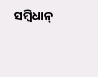ସମ୍ବିଧାନ୍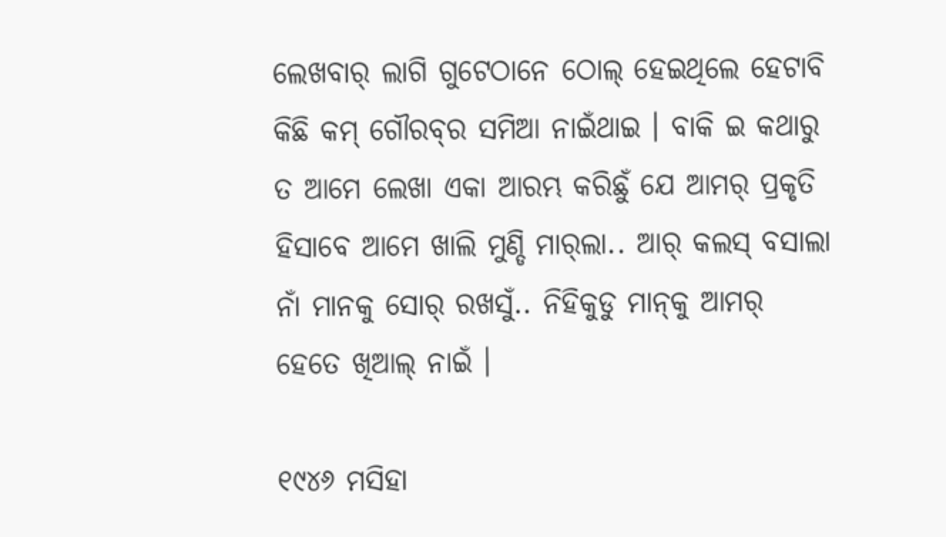ଲେଖବାର୍ ଲାଗି ଗୁଟେଠାନେ ଠୋଲ୍ ହେଇଥିଲେ ହେଟାବି କିଛି କମ୍ ଗୌରବ୍‌ର ସମିଆ ନାଇଁଥାଇ । ବାକି ଇ କଥାରୁ ତ ଆମେ ଲେଖା ଏକା ଆରମ୍ଭ କରିଛୁଁ ଯେ ଆମର୍ ପ୍ରକୃତି ହିସାବେ ଆମେ ଖାଲି ମୁଣ୍ଡି ମାର୍‌ଲା.. ଆର୍ କଲସ୍ ବସାଲା ନାଁ ମାନକୁ ସୋର୍ ରଖସୁଁ.. ନିହିକୁଡୁ ମାନ୍‌କୁ ଆମର୍ ହେତେ ଖିଆଲ୍ ନାଇଁ ।

୧୯୪୬ ମସିହା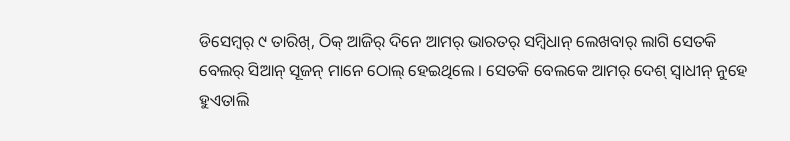ଡିସେମ୍ବର୍ ୯ ତାରିଖ୍‌, ଠିକ୍ ଆଜିର୍ ଦିନେ ଆମର୍ ଭାରତର୍ ସମ୍ବିଧାନ୍ ଲେଖବାର୍ ଲାଗି ସେତକି ବେଲର୍ ସିଆନ୍ ସୂଜନ୍ ମାନେ ଠୋଲ୍ ହେଇଥିଲେ । ସେତକି ବେଲକେ ଆମର୍ ଦେଶ୍ ସ୍ୱାଧୀନ୍ ନୁହେ ହୁଏତାଲି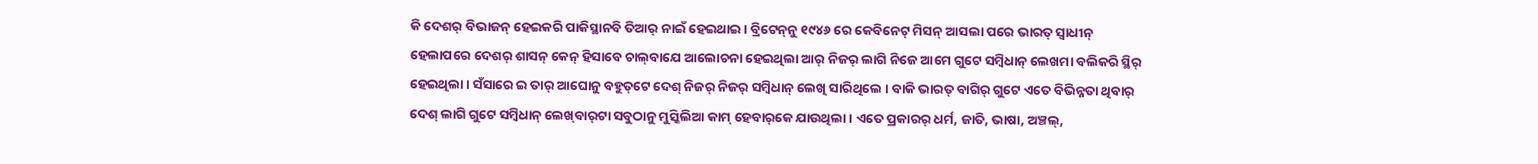କି ଦେଶର୍ ବିଭାଜନ୍ ହେଇକରି ପାକିସ୍ଥାନବି ତିଆର୍ ନାଇଁ ହେଇଥାଇ । ବ୍ରିଟେନ୍‌ନୁ ୧୯୪୬ ରେ କେବିନେଟ୍ ମିସନ୍ ଆସଲା ପରେ ଭାରତ୍ ସ୍ୱାଧୀନ୍ ହେଲାପରେ ଦେଶର୍ ଶାସନ୍ କେନ୍ ହିସାବେ ଚାଲ୍‌ବାଯେ ଆଲୋଚନା ହେଇଥିଲା ଆର୍ ନିଜର୍ ଲାଗି ନିଜେ ଆମେ ଗୁଟେ ସମ୍ବିଧାନ୍ ଲେଖମା ବଲିକରି ସ୍ଥିର୍ ହେଇଥିଲା । ସଁସାରେ ଇ ତାର୍ ଆଘୋନୁ ବହୁତ୍‌ଟେ ଦେଶ୍ ନିଜର୍ ନିଜର୍ ସମ୍ବିଧାନ୍ ଲେଖି ସାରିଥିଲେ । ବାକି ଭାରତ୍ ବାଗିର୍ ଗୁଟେ ଏତେ ବିଭିନ୍ନତା ଥିବାର୍ ଦେଶ୍ ଲାଗି ଗୁଟେ ସମ୍ବିଧାନ୍ ଲେଖ୍‌ବାର୍‌ଟା ସବୁଠାନୁ ମୁସ୍କିଲିଆ କାମ୍ ହେବାର୍‌କେ ଯାଉଥିଲା । ଏତେ ପ୍ରକାରର୍ ଧର୍ମ, ଜାତି, ଭାଷା, ଅଞ୍ଚଲ୍‌,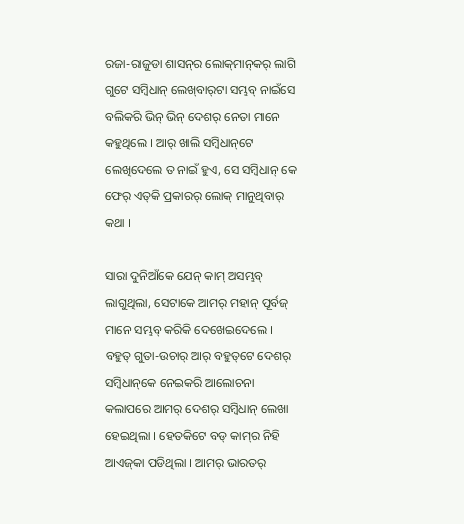ରଜା-ରାଜୁଡା ଶାସନ୍‌ର ଲୋକ୍‌ମାନ୍‌କର୍ ଲାଗି ଗୁଟେ ସମ୍ବିଧାନ୍ ଲେଖ୍‌ବାର୍‌ଟା ସମ୍ଭବ୍ ନାଇଁସେ ବଲିକରି ଭିନ୍ ଭିନ୍ ଦେଶର୍ ନେତା ମାନେ କହୁଥିଲେ । ଆର୍ ଖାଲି ସମ୍ବିଧାନ୍‌ଟେ ଲେଖିଦେଲେ ତ ନାଇଁ ହୁଏ, ସେ ସମ୍ବିଧାନ୍ କେ ଫେର୍ ଏତ୍‌କି ପ୍ରକାରର୍ ଲୋକ୍ ମାନୁଥିବାର୍ କଥା ।

ସାରା ଦୁନିଆଁକେ ଯେନ୍ କାମ୍ ଅସମ୍ଭବ୍ ଲାଗୁଥିଲା, ସେଟାକେ ଆମର୍ ମହାନ୍ ପୂର୍ବଜ୍ ମାନେ ସମ୍ଭବ୍ କରିକି ଦେଖେଇଦେଲେ । ବହୁତ୍ ଗୁତା-ଉଚାର୍ ଆର୍ ବହୁତ୍‌ଟେ ଦେଶର୍ ସମ୍ବିଧାନ୍‌କେ ନେଇକରି ଆଲୋଚନା କଲାପରେ ଆମର୍ ଦେଶର୍ ସମ୍ବିଧାନ୍ ଲେଖା ହେଇଥିଲା । ହେତକିଟେ ବଡ୍ କାମ୍‌ର ନିହି ଆଏଜ୍‌କା ପଡିଥିଲା । ଆମର୍ ଭାରତର୍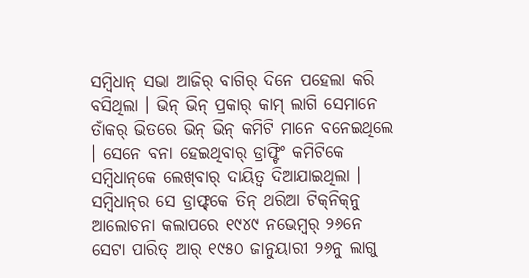ସମ୍ବିଧାନ୍ ସଭା ଆଜିର୍ ବାଗିର୍ ଦିନେ ପହେଲା କରି ବସିଥିଲା । ଭିନ୍ ଭିନ୍ ପ୍ରକାର୍ କାମ୍ ଲାଗି ସେମାନେ ତାଁକର୍ ଭିତରେ ଭିନ୍ ଭିନ୍ କମିଟି ମାନେ ବନେଇଥିଲେ । ସେନେ ବନା ହେଇଥିବାର୍ ଡ୍ରାଫ୍ଟିଂ କମିଟିକେ ସମ୍ବିଧାନ୍‌କେ ଲେଖ୍‌ବାର୍ ଦାୟିତ୍ୱ ଦିଆଯାଇଥିଲା । ସମ୍ବିଧାନ୍‌ର ସେ ଡ୍ରାଫ୍ଟ୍‌କେ ତିନ୍ ଥରିଆ ଟିକ୍‌ନିକ୍‌ନୁ ଆଲୋଚନା କଲାପରେ ୧୯୪୯ ନଭେମ୍ବର୍ ୨୬ନେ ସେଟା ପାରିତ୍ ଆର୍ ୧୯୫୦ ଜାନୁୟାରୀ ୨୬ନୁ ଲାଗୁ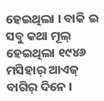ହେଇଥିଲା । ବାକି ଇ ସବୁ କଥା ମୂଲ୍ ହେଇଥିଲା ୧୯୪୬ ମସିହାର୍ ଆଏଜ୍ ବାଗିର୍ ଦିନେ ।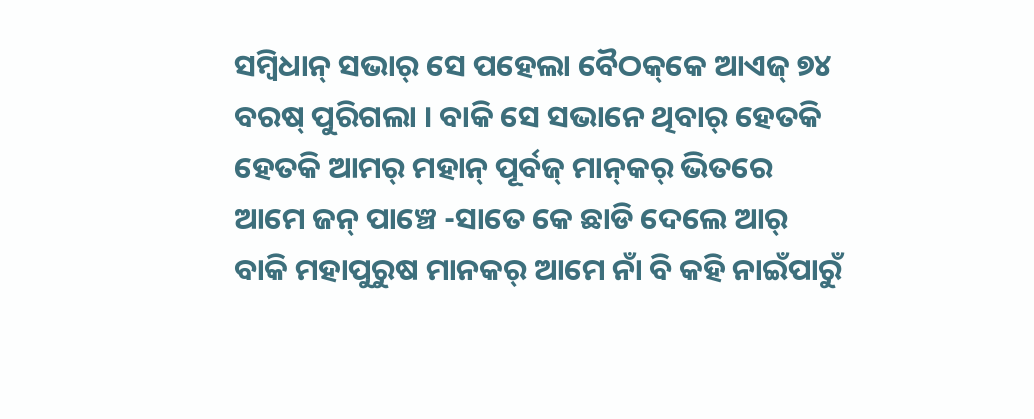ସମ୍ବିଧାନ୍ ସଭାର୍ ସେ ପହେଲା ବୈଠକ୍‌କେ ଆଏଜ୍ ୭୪ ବରଷ୍ ପୁରିଗଲା । ବାକି ସେ ସଭାନେ ଥିବାର୍ ହେତକି ହେତକି ଆମର୍ ମହାନ୍ ପୂର୍ବଜ୍ ମାନ୍‌କର୍ ଭିତରେ ଆମେ ଜନ୍ ପାଞ୍ଚେ -ସାତେ କେ ଛାଡି ଦେଲେ ଆର୍ ବାକି ମହାପୁରୁଷ ମାନକର୍ ଆମେ ନାଁ ବି କହି ନାଇଁପାରୁଁ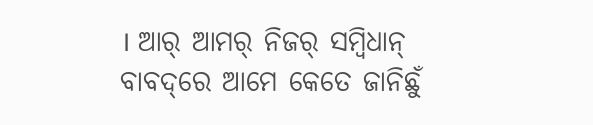। ଆର୍ ଆମର୍ ନିଜର୍ ସମ୍ବିଧାନ୍ ବାବଦ୍‌ରେ ଆମେ କେତେ ଜାନିଛୁଁ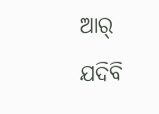ଆର୍ ଯଦିବି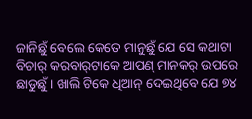ଜାନିଛୁଁ ବେଲେ କେତେ ମାନୁଛୁଁ ଯେ ସେ କଥାଟା ବିଚାର୍ କରବାର୍‌ଟାକେ ଆପଣ୍ ମାନକର୍ ଉପରେ ଛାଡୁଛୁଁ । ଖାଲି ଟିକେ ଧିଆନ୍ ଦେଇଥିବେ ଯେ ୭୪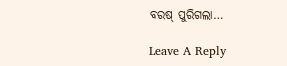ବରଷ୍ ପୁରିଗଲା…

Leave A Reply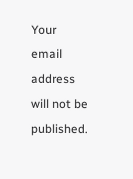Your email address will not be published.